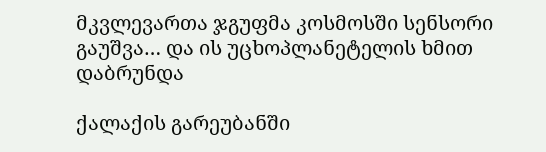მკვლევართა ჯგუფმა კოსმოსში სენსორი გაუშვა… და ის უცხოპლანეტელის ხმით დაბრუნდა

ქალაქის გარეუბანში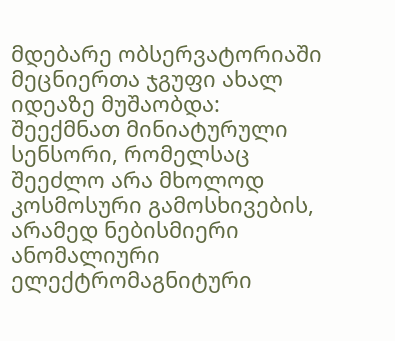მდებარე ობსერვატორიაში მეცნიერთა ჯგუფი ახალ იდეაზე მუშაობდა: შეექმნათ მინიატურული სენსორი, რომელსაც შეეძლო არა მხოლოდ კოსმოსური გამოსხივების, არამედ ნებისმიერი ანომალიური ელექტრომაგნიტური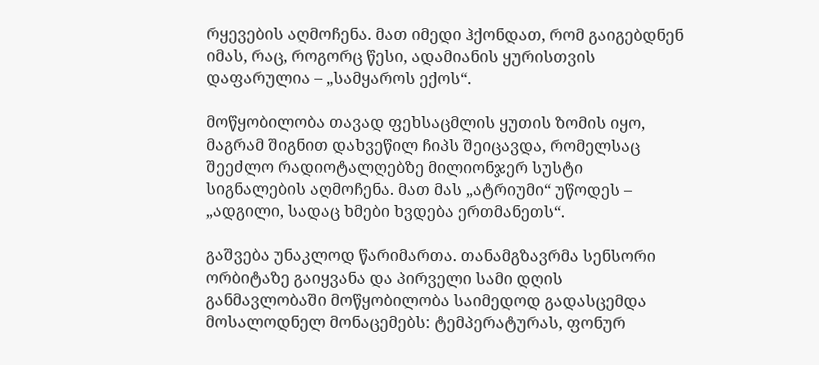რყევების აღმოჩენა. მათ იმედი ჰქონდათ, რომ გაიგებდნენ იმას, რაც, როგორც წესი, ადამიანის ყურისთვის დაფარულია – „სამყაროს ექოს“.

მოწყობილობა თავად ფეხსაცმლის ყუთის ზომის იყო, მაგრამ შიგნით დახვეწილ ჩიპს შეიცავდა, რომელსაც შეეძლო რადიოტალღებზე მილიონჯერ სუსტი სიგნალების აღმოჩენა. მათ მას „ატრიუმი“ უწოდეს – „ადგილი, სადაც ხმები ხვდება ერთმანეთს“.

გაშვება უნაკლოდ წარიმართა. თანამგზავრმა სენსორი ორბიტაზე გაიყვანა და პირველი სამი დღის განმავლობაში მოწყობილობა საიმედოდ გადასცემდა მოსალოდნელ მონაცემებს: ტემპერატურას, ფონურ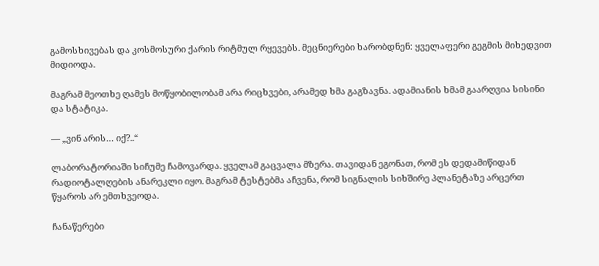გამოსხივებას და კოსმოსური ქარის რიტმულ რყევებს. მეცნიერები ხარობდნენ: ყველაფერი გეგმის მიხედვით მიდიოდა.

მაგრამ მეოთხე ღამეს მოწყობილობამ არა რიცხვები, არამედ ხმა გაგზავნა. ადამიანის ხმამ გაარღვია სისინი და სტატიკა.

— „ვინ არის… იქ?..“

ლაბორატორიაში სიჩუმე ჩამოვარდა. ყველამ გაცვალა მზერა. თავიდან ეგონათ, რომ ეს დედამიწიდან რადიოტალღების ანარეკლი იყო. მაგრამ ტესტებმა აჩვენა, რომ სიგნალის სიხშირე პლანეტაზე არცერთ წყაროს არ ემთხვეოდა.

ჩანაწერები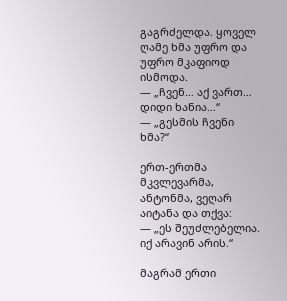გაგრძელდა. ყოველ ღამე ხმა უფრო და უფრო მკაფიოდ ისმოდა.
— „ჩვენ… აქ ვართ… დიდი ხანია…“
— „გესმის ჩვენი ხმა?“

ერთ-ერთმა მკვლევარმა, ანტონმა, ვეღარ აიტანა და თქვა:
— „ეს შეუძლებელია. იქ არავინ არის.“

მაგრამ ერთი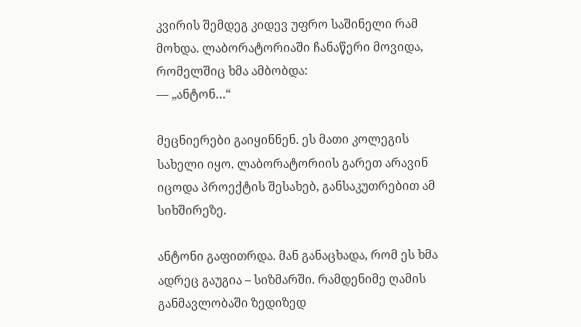კვირის შემდეგ კიდევ უფრო საშინელი რამ მოხდა. ლაბორატორიაში ჩანაწერი მოვიდა, რომელშიც ხმა ამბობდა:
— „ანტონ…“

მეცნიერები გაიყინნენ. ეს მათი კოლეგის სახელი იყო. ლაბორატორიის გარეთ არავინ იცოდა პროექტის შესახებ, განსაკუთრებით ამ სიხშირეზე.

ანტონი გაფითრდა. მან განაცხადა, რომ ეს ხმა ადრეც გაუგია – სიზმარში. რამდენიმე ღამის განმავლობაში ზედიზედ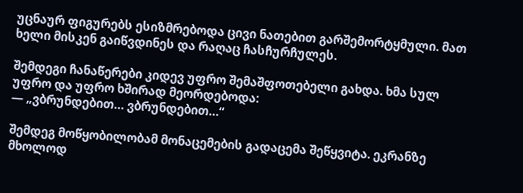უცნაურ ფიგურებს ესიზმრებოდა ცივი ნათებით გარშემორტყმული. მათ ხელი მისკენ გაიწვდინეს და რაღაც ჩასჩურჩულეს.

შემდეგი ჩანაწერები კიდევ უფრო შემაშფოთებელი გახდა. ხმა სულ უფრო და უფრო ხშირად მეორდებოდა:
— „ვბრუნდებით… ვბრუნდებით…“

შემდეგ მოწყობილობამ მონაცემების გადაცემა შეწყვიტა. ეკრანზე მხოლოდ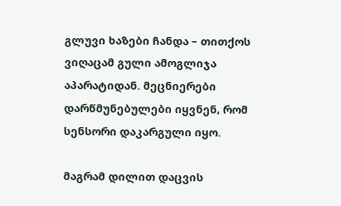გლუვი ხაზები ჩანდა – თითქოს ვიღაცამ გული ამოგლიჯა აპარატიდან. მეცნიერები დარწმუნებულები იყვნენ, რომ სენსორი დაკარგული იყო.

მაგრამ დილით დაცვის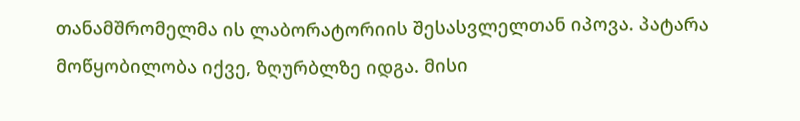თანამშრომელმა ის ლაბორატორიის შესასვლელთან იპოვა. პატარა მოწყობილობა იქვე, ზღურბლზე იდგა. მისი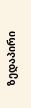ზედაპირი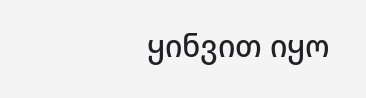ყინვით იყო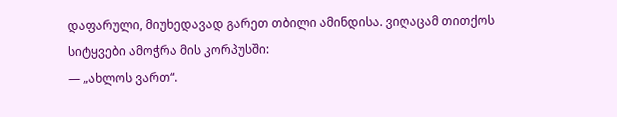დაფარული, მიუხედავად გარეთ თბილი ამინდისა. ვიღაცამ თითქოს სიტყვები ამოჭრა მის კორპუსში:
— „ახლოს ვართ“.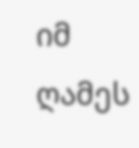იმ ღამეს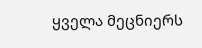ყველა მეცნიერს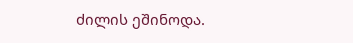ძილის ეშინოდა.